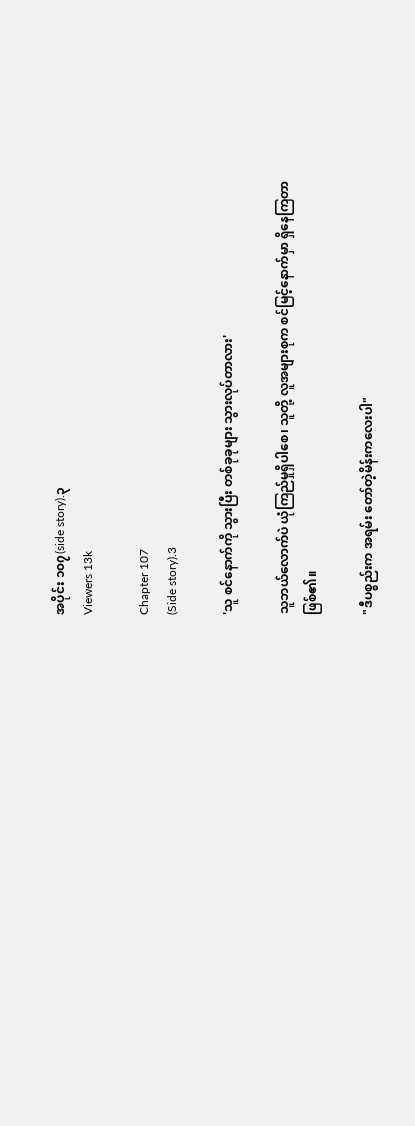အပိုင်း ၁၀၇(side story).၃
Viewers 13k

Chapter 107
(Side story).3

'သူ စင်နောက်ကို သွားပြီး တစ်ခုခုများ သွားလုပ်တာလား'

သူဘယ်လောက်ပဲ ယုံကြည်မှုရှိပါစေ၊ သူတို့ လူအများစုက စင်မြင့်နောက်မှာ ရှိနေကြတာ ဖြစ်၏။

"ဒီပစ္စည်းက အရမ်း တော်တဲ့မိန်းကလေးပါ"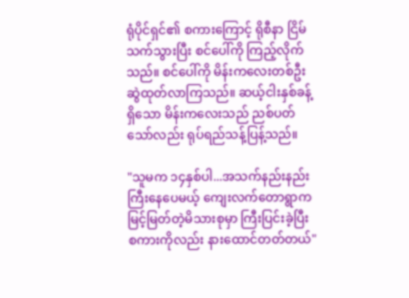ရုံပိုင်ရှင်၏ စကားကြောင့် ရိုစီနာ ငြိမ်သက်သွားပြီး စင်ပေါ်ကို ကြည့်လိုက်သည်။ စင်ပေါ်ကို မိန်းကလေးတစ်ဦး ဆွဲထုတ်လာကြသည်။ ဆယ့်ငါးနှစ်ခန့်ရှိသော မိန်းကလေးသည် ညစ်ပတ်သော်လည်း ရုပ်ရည်သန့်ပြန့်သည်။

"သူမက ၁၄နှစ်ပါ...အသက်နည်းနည်း ကြီးနေပေမယ့် ကျေးလက်တောရွာက မြင့်မြတ်တဲ့မိသားစုမှာ ကြီးပြင်းခဲ့ပြီး စကားကိုလည်း နားထောင်တတ်တယ်"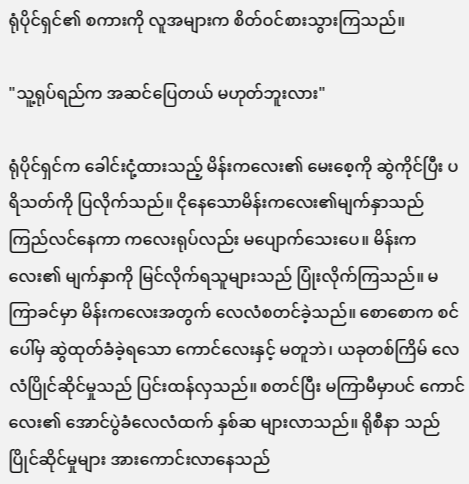ရုံပိုင်ရှင်၏ စကားကို လူအများက စိတ်ဝင်စားသွားကြသည်။

"သူ့ရုပ်ရည်က အဆင်ပြေတယ် မဟုတ်ဘူးလား"

ရုံပိုင်ရှင်က ခေါင်းငုံ့ထားသည့် မိန်းကလေး၏ မေးစေ့ကို ဆွဲကိုင်ပြီး ပရိသတ်ကို ပြလိုက်သည်။ ငိုနေသောမိန်းကလေး၏မျက်နှာသည် ကြည်လင်နေကာ ကလေးရုပ်လည်း မပျောက်သေးပေ။ မိန်းကလေး၏ မျက်နှာကို မြင်လိုက်ရသူများသည် ပြုံးလိုက်ကြသည်။ မကြာခင်မှာ မိန်းကလေးအတွက် လေလံစတင်ခဲ့သည်။ စောစောက စင်ပေါ်မှ ဆွဲထုတ်ခံခဲ့ရသော ကောင်လေးနှင့် မတူဘဲ၊ ယခုတစ်ကြိမ် လေလံပြိုင်ဆိုင်မှုသည် ပြင်းထန်လှသည်။ စတင်ပြီး မကြာမီမှာပင် ကောင်လေး၏ အောင်ပွဲခံလေလံထက် နှစ်ဆ များလာသည်။ ရိုစီနာ သည် ပြိုင်ဆိုင်မှုများ အားကောင်းလာနေသည်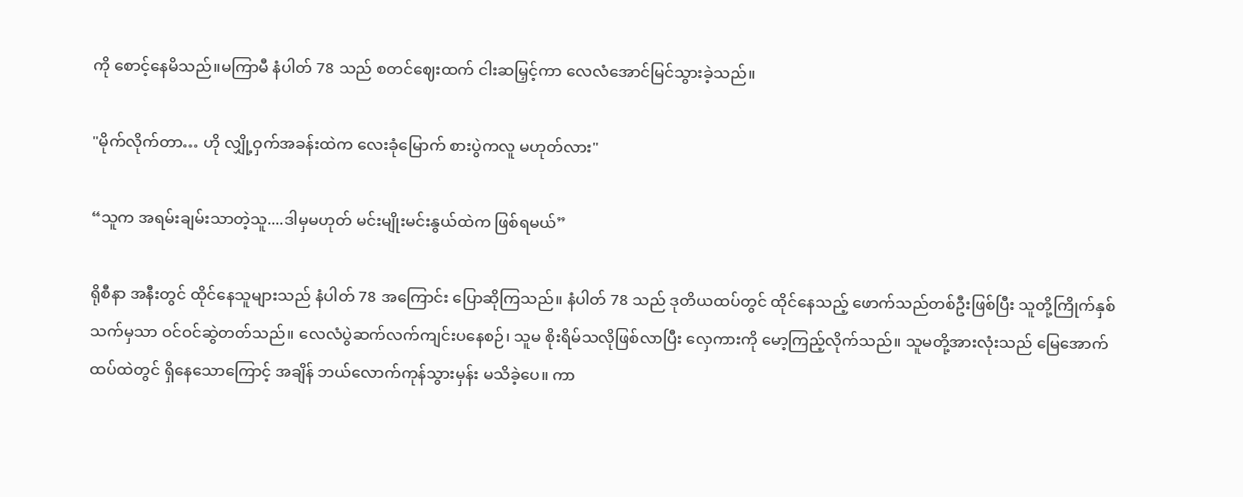ကို စောင့်နေမိသည်။မကြာမီ နံပါတ် 78 သည် စတင်ဈေးထက် ငါးဆမြှင့်ကာ လေလံအောင်မြင်သွားခဲ့သည်။

"မိုက်လိုက်တာ… ဟို လျှို့ဝှက်အခန်းထဲက လေးခုံမြောက် စားပွဲကလူ မဟုတ်လား"

“သူက အရမ်းချမ်းသာတဲ့သူ....ဒါမှမဟုတ် မင်းမျိုးမင်းနွယ်ထဲက ဖြစ်ရမယ်”

ရိုစီနာ အနီးတွင် ထိုင်နေသူများသည် နံပါတ် 78 အကြောင်း ပြောဆိုကြသည်။ နံပါတ် 78 သည် ဒုတိယထပ်တွင် ထိုင်နေသည့် ဖောက်သည်တစ်ဦးဖြစ်ပြီး သူတို့ကြိုက်နှစ်သက်မှသာ ဝင်ဝင်ဆွဲတတ်သည်။ လေလံပွဲဆက်လက်ကျင်းပနေစဉ်၊ သူမ စိုးရိမ်သလိုဖြစ်လာပြီး လှေကားကို မော့ကြည့်လိုက်သည်။ သူမတို့အားလုံးသည် မြေအောက်ထပ်ထဲတွင် ရှိနေသောကြောင့် အချိန် ဘယ်လောက်ကုန်သွားမှန်း မသိခဲ့ပေ။ ကာ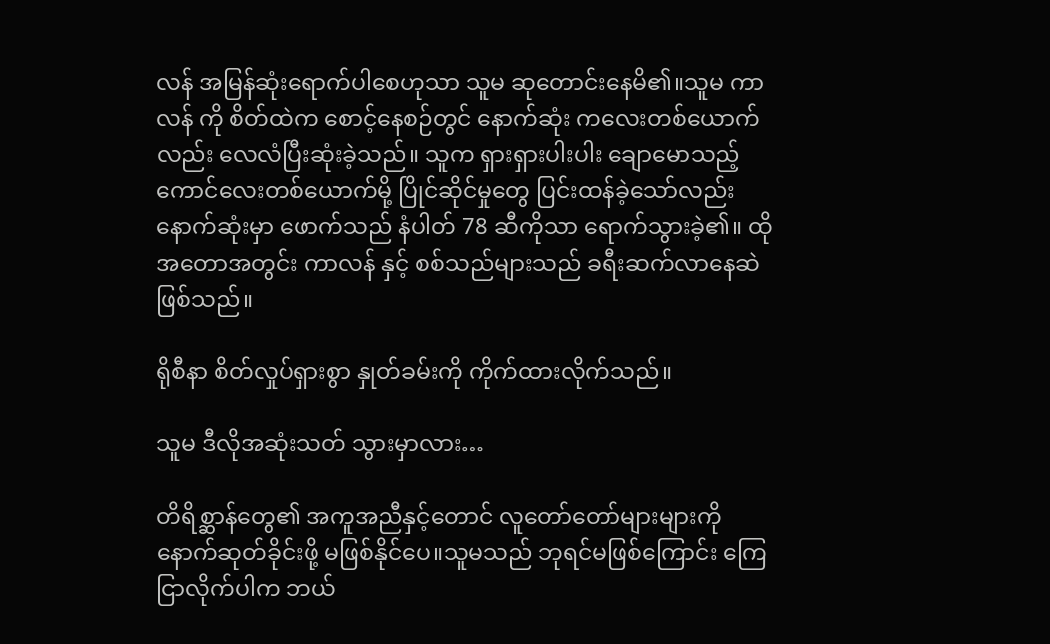လန် အမြန်ဆုံးရောက်ပါစေဟုသာ သူမ ဆုတောင်းနေမိ၏။သူမ ကာလန် ကို စိတ်ထဲက စောင့်နေစဉ်တွင် နောက်ဆုံး ကလေးတစ်ယောက်လည်း လေလံပြီးဆုံးခဲ့သည်။ သူက ရှားရှားပါးပါး ချောမောသည့် ကောင်လေးတစ်ယောက်မို့ ပြိုင်ဆိုင်မှုတွေ ပြင်းထန်ခဲ့သော်လည်း နောက်ဆုံးမှာ ဖောက်သည် နံပါတ် 78 ဆီကိုသာ ရောက်သွားခဲ့၏။ ထိုအတောအတွင်း ကာလန် နှင့် စစ်သည်များသည် ခရီးဆက်လာနေဆဲဖြစ်သည်။

ရိုစီနာ စိတ်လှုပ်ရှားစွာ နှုတ်ခမ်းကို ကိုက်ထားလိုက်သည်။

သူမ ဒီလိုအဆုံးသတ် သွားမှာလား…

တိရိစ္ဆာန်တွေ၏ အကူအညီနှင့်တောင် လူတော်တော်များများကို နောက်ဆုတ်ခိုင်းဖို့ မဖြစ်နိုင်ပေ။သူမသည် ဘုရင်မဖြစ်ကြောင်း ကြေငြာလိုက်ပါက ဘယ်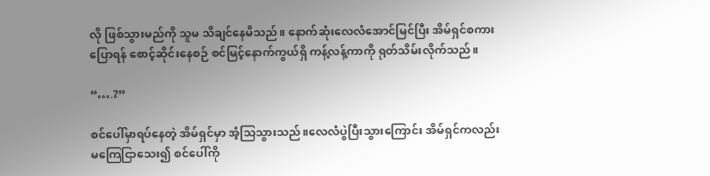လို ဖြစ်သွားမည်ကို သူမ သိချင်နေမိသည်။ နောက်ဆုံးလေလံအောင်မြင်ပြီး အိမ်ရှင်စကားပြောရန် စောင့်ဆိုင်းနေစဉ် စင်မြင့်နောက်ကွယ်ရှိ ကန့်လန့်ကာကို ရုတ်သိမ်းလိုက်သည်။

“….?”

စင်ပေါ်မှာရပ်နေတဲ့ အိမ်ရှင်မှာ အံ့သြသွားသည်။လေလံပွဲပြီးသွားကြောင်း အိမ်ရှင်ကလည်း မကြေငြာသေး၍ စင်ပေါ်ကို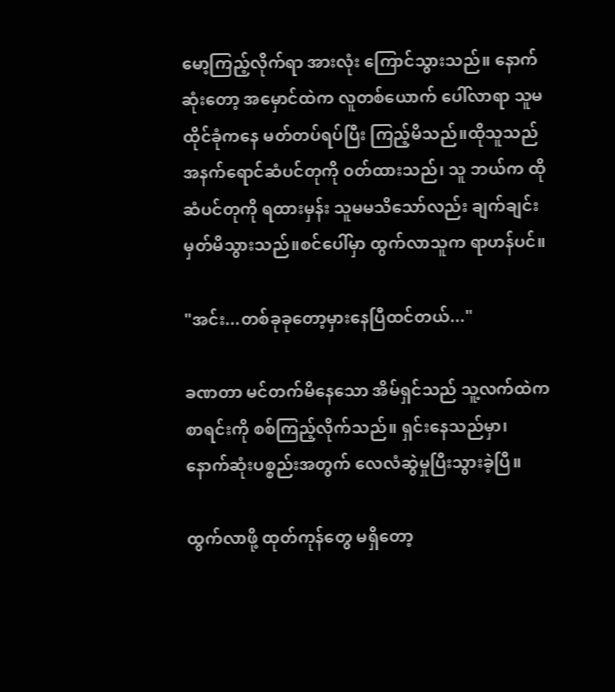မော့ကြည့်လိုက်ရာ အားလုံး ကြောင်သွားသည်။ နောက်ဆုံးတော့ အမှောင်ထဲက လူတစ်ယောက် ပေါ်လာရာ သူမ ထိုင်ခုံကနေ မတ်တပ်ရပ်ပြီး ကြည့်မိသည်။ထိုသူသည် အနက်ရောင်ဆံပင်တုကို ၀တ်ထားသည်၊ သူ ဘယ်က ထိုဆံပင်တုကို ရထားမှန်း သူမမသိသော်လည်း ချက်ချင်းမှတ်မိသွားသည်။စင်ပေါ်မှာ ထွက်လာသူက ရာဟန်ပင်။

"အင်း...တစ်ခုခုတော့မှားနေပြီထင်တယ်..."

ခဏတာ မင်တက်မိနေသော အိမ်ရှင်သည် သူ့လက်ထဲက စာရင်းကို စစ်ကြည့်လိုက်သည်။ ရှင်းနေသည်မှာ၊ နောက်ဆုံးပစ္စည်းအတွက် လေလံဆွဲမှုပြီးသွားခဲ့ပြီ။

ထွက်လာဖို့ ထုတ်ကုန်တွေ မရှိတော့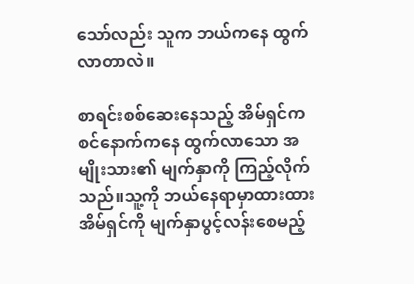သော်လည်း သူက ဘယ်ကနေ ထွက်လာတာလဲ။

စာရင်းစစ်ဆေးနေသည့် အိမ်ရှင်က စင်နောက်ကနေ ထွက်လာသော အမျိုးသား၏ မျက်နှာကို ကြည့်လိုက်သည်။သူ့ကို ဘယ်နေရာမှာထားထား အိမ်ရှင်ကို မျက်နှာပွင့်လန်းစေမည့်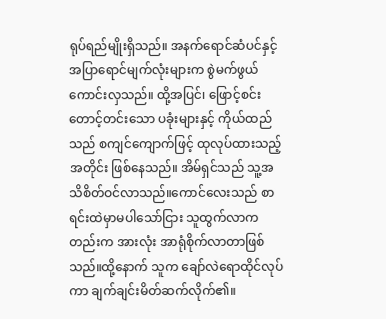ရုပ်ရည်မျိုးရှိသည်။ အနက်ရောင်ဆံပင်နှင့် အပြာရောင်မျက်လုံးများက စွဲမက်ဖွယ်ကောင်းလှသည်။ ထို့အပြင်၊ ဖြောင့်စင်း တောင့်တင်းသော ပခုံးများနှင့် ကိုယ်ထည်သည် စကျင်ကျောက်ဖြင့် ထုလုပ်ထားသည့်အတိုင်း ဖြစ်နေသည်။ အိမ်ရှင်သည် သူ့အသိစိတ်ဝင်လာသည်။ကောင်လေးသည် စာရင်းထဲမှာမပါသော်ငြား သူထွက်လာကတည်းက အားလုံး အာရုံစိုက်လာတာဖြစ်သည်။ထို့နောက် သူက ချော်လဲရောထိုင်လုပ်ကာ ချက်ချင်းမိတ်ဆက်လိုက်၏။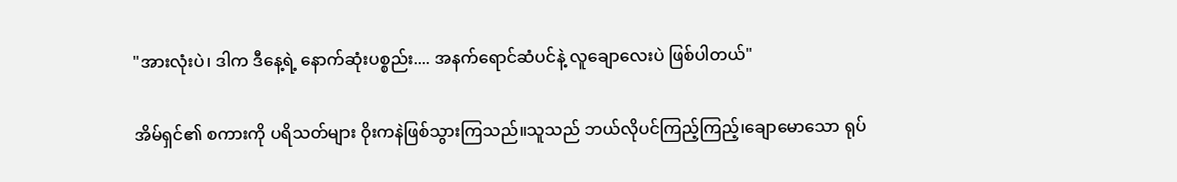"အားလုံးပဲ၊ ဒါက ဒီနေ့ရဲ့ နောက်ဆုံးပစ္စည်း.... အနက်ရောင်ဆံပင်နဲ့ လူချောလေးပဲ ဖြစ်ပါတယ်"

အိမ်ရှင်၏ စကားကို ပရိသတ်များ ဝိုးကနဲဖြစ်သွားကြသည်။သူသည် ဘယ်လိုပင်ကြည့်ကြည့်၊ချောမောသော ရုပ်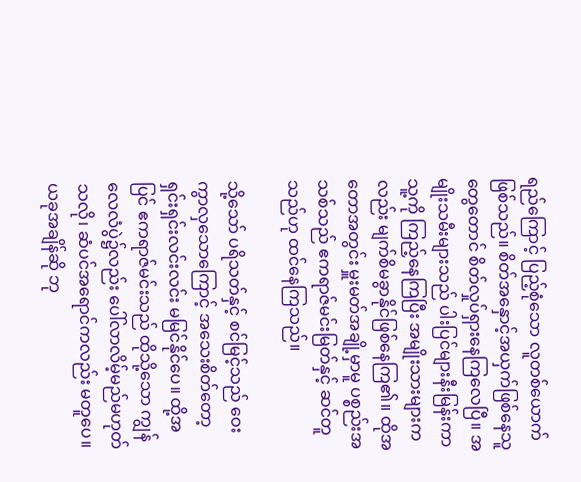ရည်ကြောင့် ပြည့်စုံသော လူတစ်ယောက်ဖြစ်သည်။ စိတ်အနှောင့်အယှက်ဖြစ်နေသူတွေတောင် စိတ်လှုပ်ရှားနေကြလေပြီ။ အမျိုးသမီးများသည် ပါးပြင်များနီးမြန်းကာ သူ့ကို ကြည့်နေကြပြီး အမျိုးသားများကလည်း မျက်စိမခွာနိုင်ဖြစ်နေကြ၏။ ထိုအတောအတွင်း မှူးမတ်အချို့မှာမူ ပစ္စည်းအသစ်သည် ဧကရာဇ်မင်းမြတ်နှင့် ဆင်တူသည်ဟု ထင်နေကြသည်။

သို့သော် ပရိသတ်နှင့် စင်မြင့်သည် ဝေးကွာလှသောကြောင့် အသေးစိတ်တော့ ရှင်းရှင်းလင်းလင်း မမြင်နိုင်ပေ။ ထို့အပြင် ဧကရာဇ်မင်းသည် ထိုသို့သော ကျွန်လေလံပွဲ၌လည်း ပေါ်လာလိမ့်မည်မဟုတ်သလို၊ ဆံပင်အရောင်ကလည်း မတူပေ။ ယခုအချိန်ဆို ဘု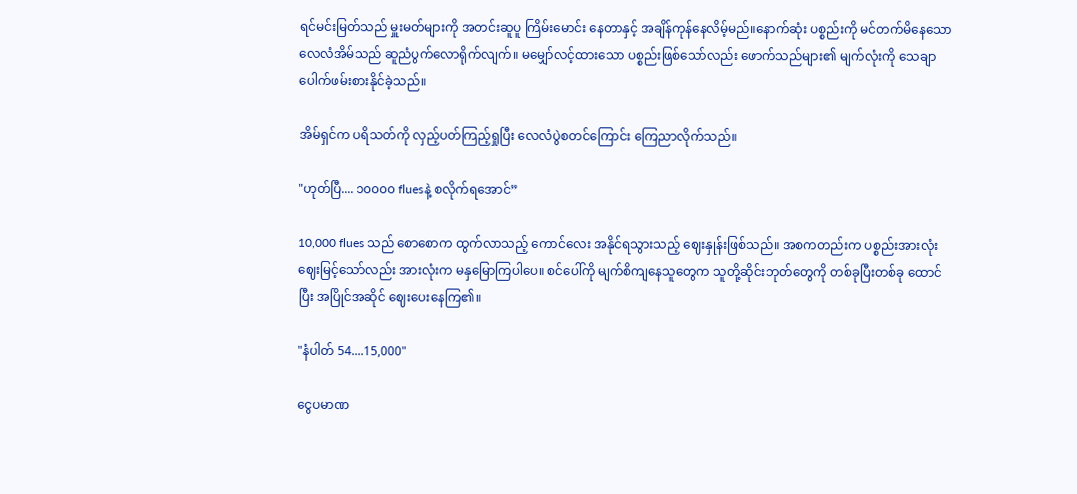ရင်မင်းမြတ်သည် မှူးမတ်များကို အတင်းဆူပူ ကြိမ်းမောင်း နေတာနှင့် အချိန်ကုန်နေလိမ့်မည်။နောက်ဆုံး ပစ္စည်းကို မင်တက်မိနေသော လေလံအိမ်သည် ဆူညံပွက်လောရိုက်လျက်။ မမျှော်လင့်ထားသော ပစ္စည်းဖြစ်သော်လည်း ဖောက်သည်များ၏ မျက်လုံးကို သေချာပေါက်ဖမ်းစားနိုင်ခဲ့သည်။

အိမ်ရှင်က ပရိသတ်ကို လှည့်ပတ်ကြည့်ရှုပြီး လေလံပွဲစတင်ကြောင်း ကြေညာလိုက်သည်။

"ဟုတ်ပြီ.... ၁၀၀၀၀ fluesနဲ့ စလိုက်ရအောင်”

10,000 flues သည် စောစောက ထွက်လာသည့် ကောင်လေး အနိုင်ရသွားသည့် ဈေးနှုန်းဖြစ်သည်။ အစကတည်းက ပစ္စည်းအားလုံး ဈေးမြင့်သော်လည်း အားလုံးက မနှမြောကြပါပေ။ စင်ပေါ်ကို မျက်စိကျနေသူတွေက သူတို့ဆိုင်းဘုတ်တွေကို တစ်ခုပြီးတစ်ခု ထောင်ပြီး အပြိုင်အဆိုင် ဈေးပေးနေကြ၏။

"နံပါတ် 54....15,000"

ငွေပမာဏ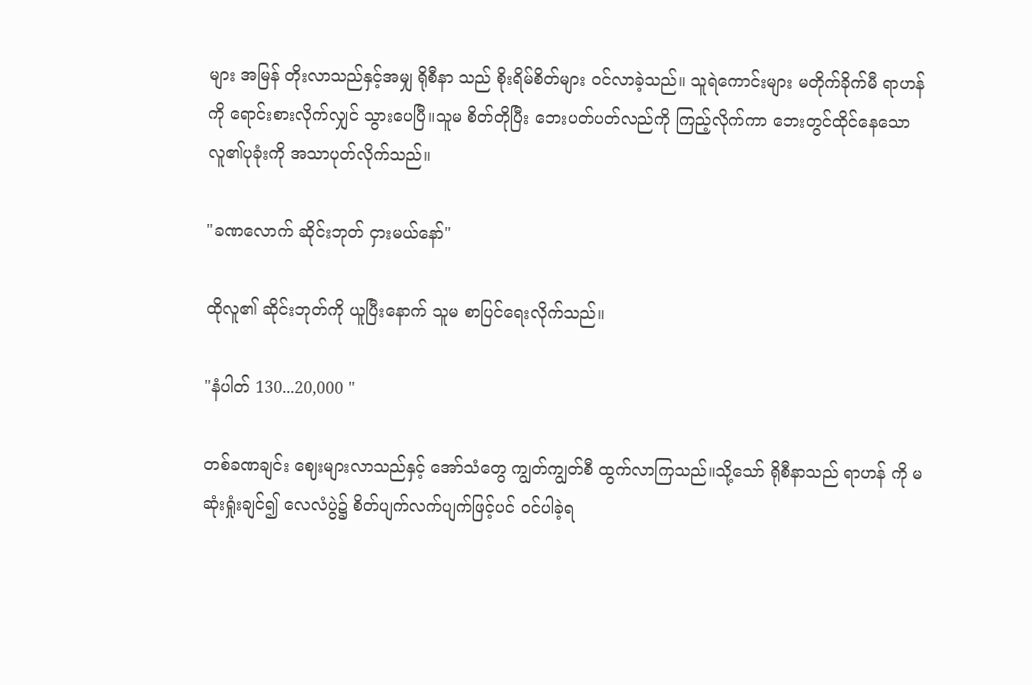များ အမြန် တိုးလာသည်နှင့်အမျှ ရိုစီနာ သည် စိုးရိမ်စိတ်များ ဝင်လာခဲ့သည်။ သူရဲကောင်းများ မတိုက်ခိုက်မီ ရာဟန် ကို ရောင်းစားလိုက်လျှင် သွားပေပြီ။သူမ စိတ်တိုပြီး ဘေးပတ်ပတ်လည်ကို ကြည့်လိုက်ကာ ဘေးတွင်ထိုင်နေသော လူ၏ပုခုံးကို အသာပုတ်လိုက်သည်။

"ခဏလောက် ဆိုင်းဘုတ် ငှားမယ်နော်"

ထိုလူ၏ ဆိုင်းဘုတ်ကို ယူပြီးနောက် သူမ စာပြင်ရေးလိုက်သည်။

"နံပါတ် 130...20,000 "

တစ်ခဏချင်း ဈေးများလာသည်နှင့် အော်သံတွေ ကျွတ်ကျွတ်စီ ထွက်လာကြသည်။သို့သော် ရိုစီနာသည် ရာဟန် ကို မဆုံးရှုံးချင်၍ လေလံပွဲ၌ စိတ်ပျက်လက်ပျက်ဖြင့်ပင် ဝင်ပါခဲ့ရ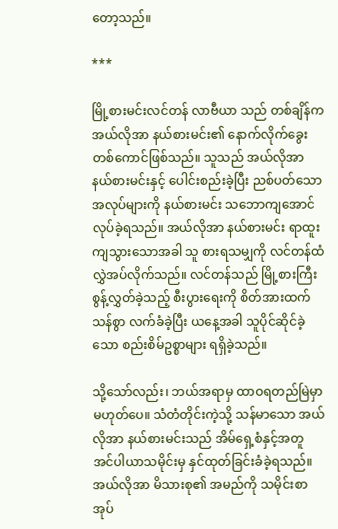တော့သည်။

***

မြို့စားမင်းလင်တန် လာဗီယာ သည် တစ်ချိန်က အယ်လိုအာ နယ်စားမင်း၏ နောက်လိုက်ခွေးတစ်ကောင်ဖြစ်သည်။ သူသည် အယ်လိုအာ နယ်စားမင်းနှင့် ပေါင်းစည်းခဲ့ပြီး ညစ်ပတ်သောအလုပ်များကို နယ်စားမင်း သဘောကျအောင် လုပ်ခဲ့ရသည်။ အယ်လိုအာ နယ်စားမင်း ရာထူးကျသွားသောအခါ သူ စားရသမျှကို လင်တန်ထံ လွှဲအပ်လိုက်သည်။ လင်တန်သည် မြို့စားကြီး စွန့်လွှတ်ခဲ့သည့် စီးပွားရေးကို စိတ်အားထက်သန်စွာ လက်ခံခဲ့ပြီး ယနေ့အခါ သူပိုင်ဆိုင်ခဲ့သော စည်းစိမ်ဥစ္စာများ ရရှိခဲ့သည်။

သို့သော်လည်း၊ ဘယ်အရာမှ ထာဝရတည်မြဲမှာ မဟုတ်ပေ။ သံတံတိုင်းကဲ့သို့ သန်မာသော အယ်လိုအာ နယ်စားမင်းသည် အိမ်ရှေ့စံနှင့်အတူ အင်ပါယာသမိုင်းမှ နှင်ထုတ်ခြင်းခံခဲ့ရသည်။ အယ်လိုအာ မိသားစု၏ အမည်ကို သမိုင်းစာအုပ်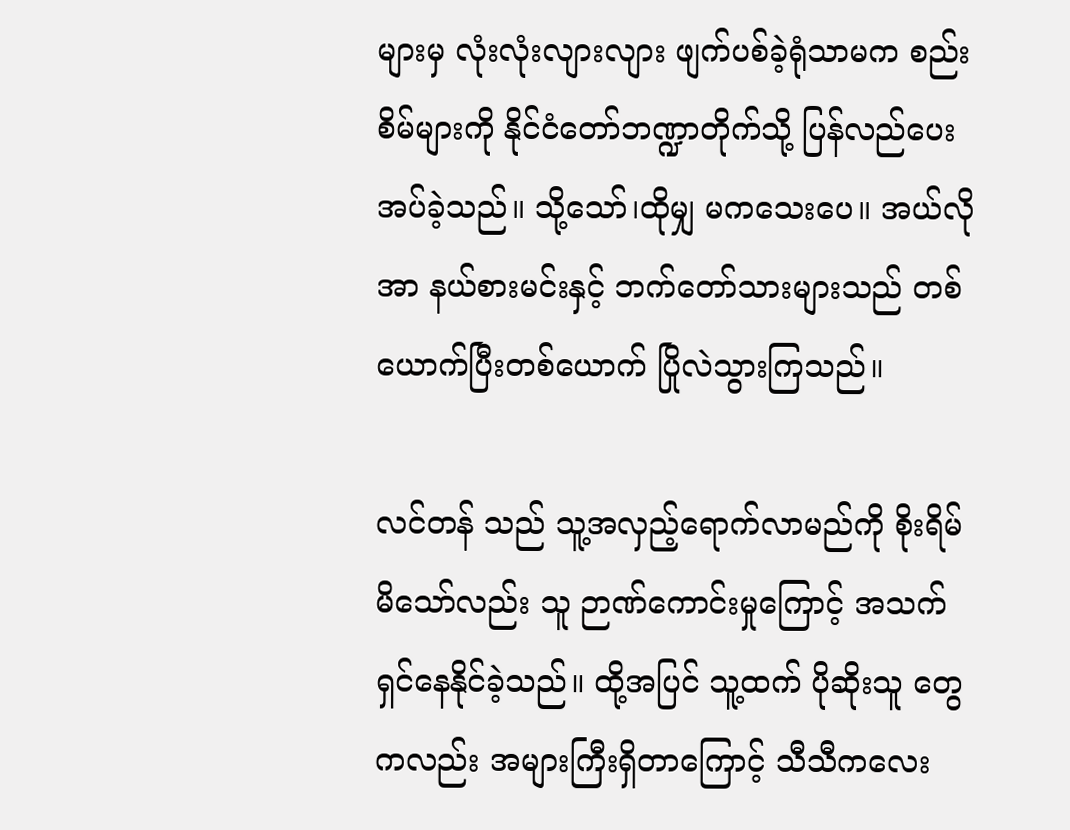များမှ လုံးလုံးလျားလျား ဖျက်ပစ်ခဲ့ရုံသာမက စည်းစိမ်များကို နိုင်ငံတော်ဘဏ္ဍာတိုက်သို့ ပြန်လည်ပေးအပ်ခဲ့သည်။ သို့သော်၊ထိုမျှ မကသေးပေ။ အယ်လိုအာ နယ်စားမင်းနှင့် ဘက်တော်သားများသည် တစ်ယောက်ပြီးတစ်ယောက် ပြိုလဲသွားကြသည်။

လင်တန် သည် သူ့အလှည့်ရောက်လာမည်ကို စိုးရိမ်မိသော်လည်း သူ ဉာဏ်ကောင်းမှုကြောင့် အသက်ရှင်နေနိုင်ခဲ့သည်။ ထို့အပြင် သူ့ထက် ပိုဆိုးသူ တွေကလည်း အများကြီးရှိတာကြောင့် သီသီကလေး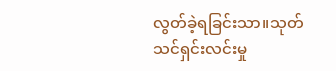လွတ်ခဲ့ရခြင်းသာ။သုတ်သင်ရှင်းလင်းမှု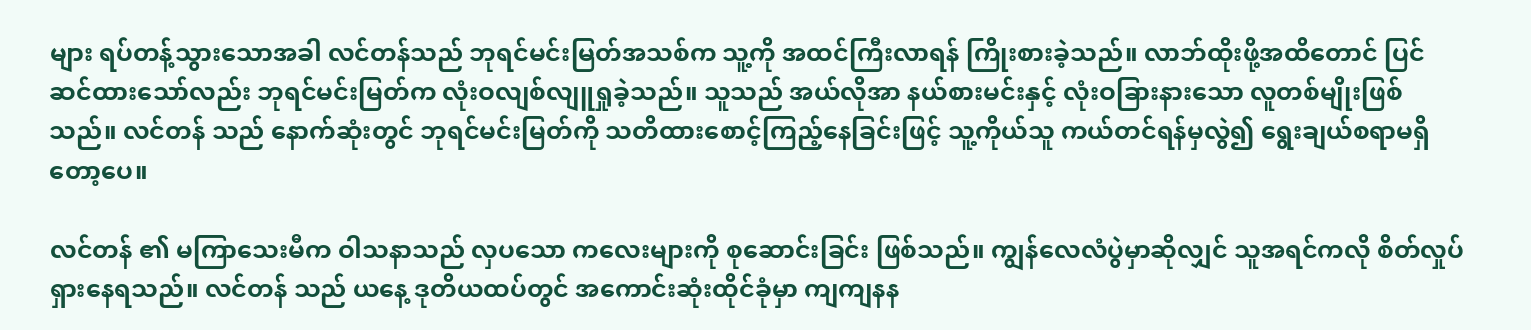များ ရပ်တန့်သွားသောအခါ လင်တန်သည် ဘုရင်မင်းမြတ်အသစ်က သူ့ကို အထင်ကြီးလာရန် ကြိုးစားခဲ့သည်။ လာဘ်ထိုးဖို့အထိတောင် ပြင်ဆင်ထားသော်လည်း ဘုရင်မင်းမြတ်က လုံးဝလျစ်လျူရှုခဲ့သည်။ သူသည် အယ်လိုအာ နယ်စားမင်းနှင့် လုံးဝခြားနားသော လူတစ်မျိုးဖြစ်သည်။ လင်တန် သည် နောက်ဆုံးတွင် ဘုရင်မင်းမြတ်ကို သတိထားစောင့်ကြည့်နေခြင်းဖြင့် သူ့ကိုယ်သူ ကယ်တင်ရန်မှလွဲ၍ ရွေးချယ်စရာမရှိတော့ပေ။

လင်တန် ၏ မကြာသေးမီက ဝါသနာသည် လှပသော ကလေးများကို စုဆောင်းခြင်း ဖြစ်သည်။ ကျွန်လေလံပွဲမှာဆိုလျှင် သူအရင်ကလို စိတ်လှုပ်ရှားနေရသည်။ လင်တန် သည် ယနေ့ ဒုတိယထပ်တွင် အကောင်းဆုံးထိုင်ခုံမှာ ကျကျနန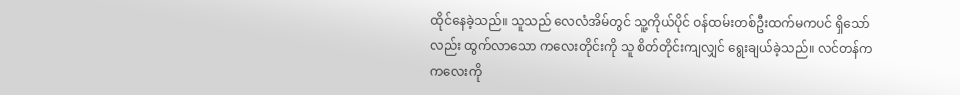ထိုင်နေခဲ့သည်။ သူသည် လေလံအိမ်တွင် သူ့ကိုယ်ပိုင် ဝန်ထမ်းတစ်ဦးထက်မကပင် ရှိသော်လည်း ထွက်လာသော ကလေးတိုင်းကို သူ စိတ်တိုင်းကျလျှင် ရွေးချယ်ခဲ့သည်။ လင်တန်က ကလေးကို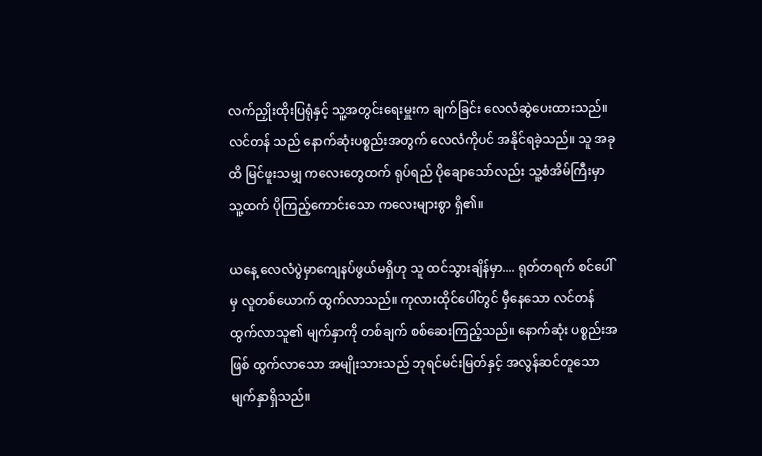လက်ညှိုးထိုးပြရုံနှင့် သူ့အတွင်းရေးမှူးက ချက်ခြင်း လေလံဆွဲပေးထားသည်။ လင်တန် သည် နောက်ဆုံးပစ္စည်းအတွက် လေလံကိုပင် အနိုင်ရခဲ့သည်။ သူ အခုထိ မြင်ဖူးသမျှ ကလေးတွေထက် ရုပ်ရည် ပိုချောသော်လည်း သူ့စံအိမ်ကြီးမှာ သူ့ထက် ပိုကြည့်ကောင်းသော ကလေးများစွာ ရှိ၏။

ယနေ့ လေလံပွဲမှာကျေနပ်ဖွယ်မရှိဟု သူ ထင်‌သွားချိန်မှာ.... ရုတ်တရက် စင်ပေါ်မှ လူတစ်ယောက် ထွက်လာသည်။ ကုလားထိုင်ပေါ်တွင် မှီနေသော လင်တန် ထွက်လာသူ၏ မျက်နှာကို တစ်ချက် စစ်ဆေးကြည့်သည်။ နောက်ဆုံး ပစ္စည်းအဖြစ် ထွက်လာသော အမျိုးသားသည် ဘုရင်မင်းမြတ်နှင့် အလွန်ဆင်တူသော မျက်နှာရှိသည်။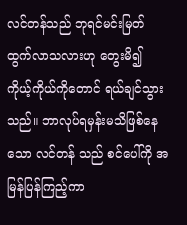လင်တန်သည် ဘုရင်မင်းမြတ် ထွက်လာသလားဟု တွေးမိ၍ ကိုယ့်ကိုယ်ကိုတောင် ရယ်ချင်သွားသည်။ ဘာလုပ်ရမှန်းမသိဖြစ်နေသော လင်တန် သည် စင်ပေါ်ကို အမြန်ပြန်ကြည့်ကာ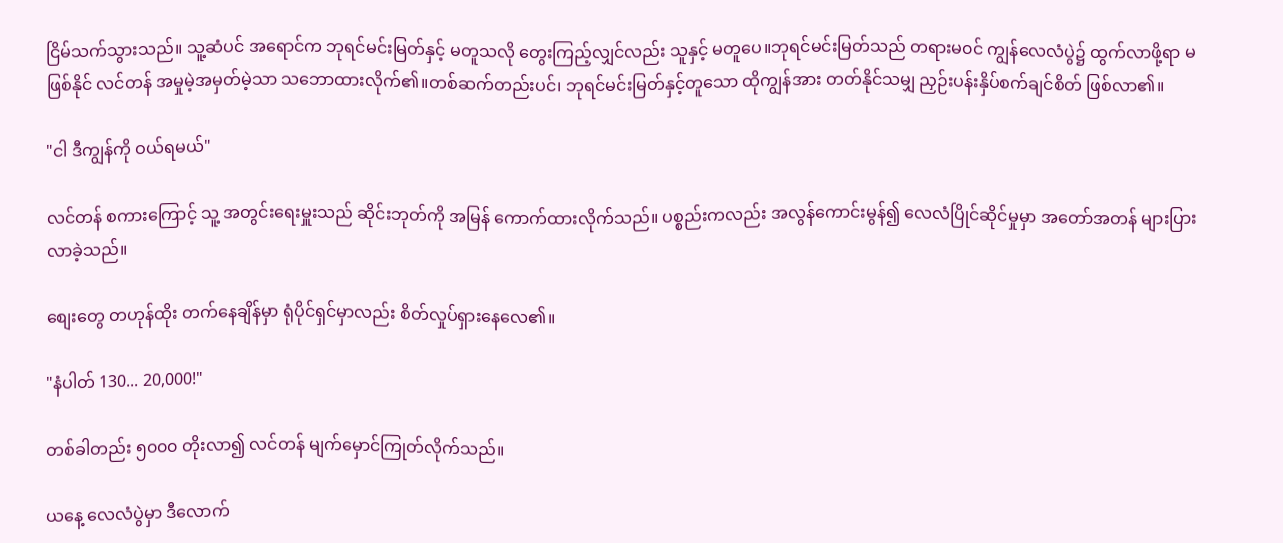ငြိမ်သက်သွားသည်။ သူ့ဆံပင် အရောင်က ဘုရင်မင်းမြတ်နှင့် မတူသလို တွေးကြည့်လျှင်လည်း သူနှင့် မတူ‌ပေ။ဘုရင်မင်းမြတ်သည် တရားမ၀င် ကျွန်လေလံပွဲ၌ ထွက်လာဖို့ရာ မဖြစ်နိုင် လင်တန် အမှုမဲ့အမှတ်မဲ့သာ သဘောထားလိုက်၏။တစ်ဆက်တည်းပင်၊ ဘုရင်မင်းမြတ်နှင့်တူသော ထိုကျွန်အား တတ်နိုင်သမျှ ညှဉ်းပန်းနှိပ်စက်ချင်စိတ် ဖြစ်လာ၏။

"ငါ ဒီကျွန်ကို ဝယ်ရမယ်"

လင်တန် စကားကြောင့် သူ့ အတွင်းရေးမှူးသည် ဆိုင်းဘုတ်ကို အမြန် ကောက်ထားလိုက်သည်။ ပစ္စည်းကလည်း အလွန်ကောင်းမွန်၍ လေလံပြိုင်ဆိုင်မှုမှာ အတော်အတန် များပြားလာခဲ့သည်။

စျေးတွေ တဟုန်ထိုး တက်နေချိန်မှာ ရုံပိုင်ရှင်မှာလည်း စိတ်လှုပ်ရှားနေလေ၏။

"နံပါတ် 130... 20,000!"

တစ်ခါတည်း ၅၀၀၀ တိုးလာ၍ လင်တန် မျက်မှောင်ကြုတ်လိုက်သည်။

ယနေ့ လေလံပွဲမှာ ဒီလောက်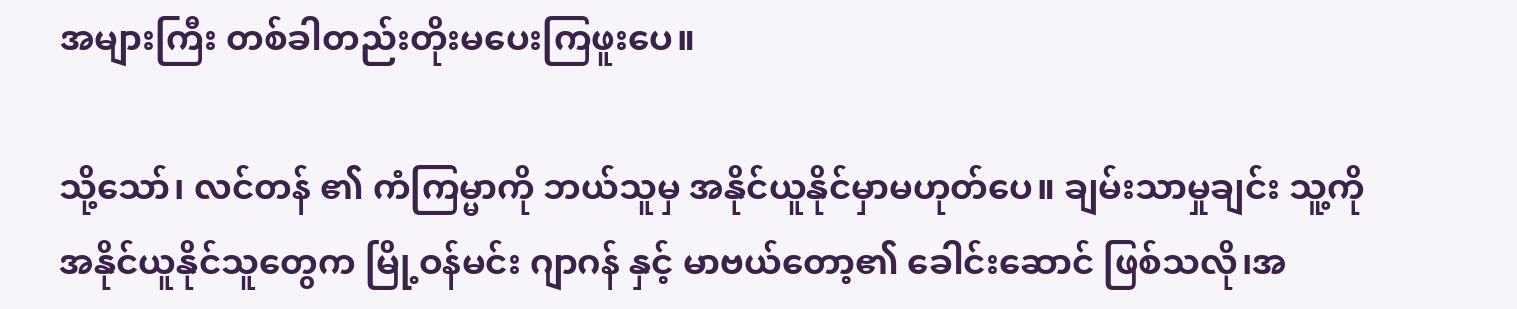အများကြီး တစ်ခါတည်းတိုးမပေးကြဖူးပေ။

သို့သော်၊ လင်တန် ၏ ကံကြမ္မာကို ဘယ်သူမှ အနိုင်ယူနိုင်မှာမဟုတ်ပေ။ ချမ်းသာမှုချင်း သူ့ကို အနိုင်ယူနိုင်သူတွေက မြို့ဝန်မင်း ဂျာဂန် နှင့် မာဗယ်တော့၏ ခေါင်းဆောင် ဖြစ်သလို၊အ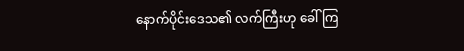နောက်ပိုင်းဒေသ၏ လက်ကြီးဟု ခေါ်ကြ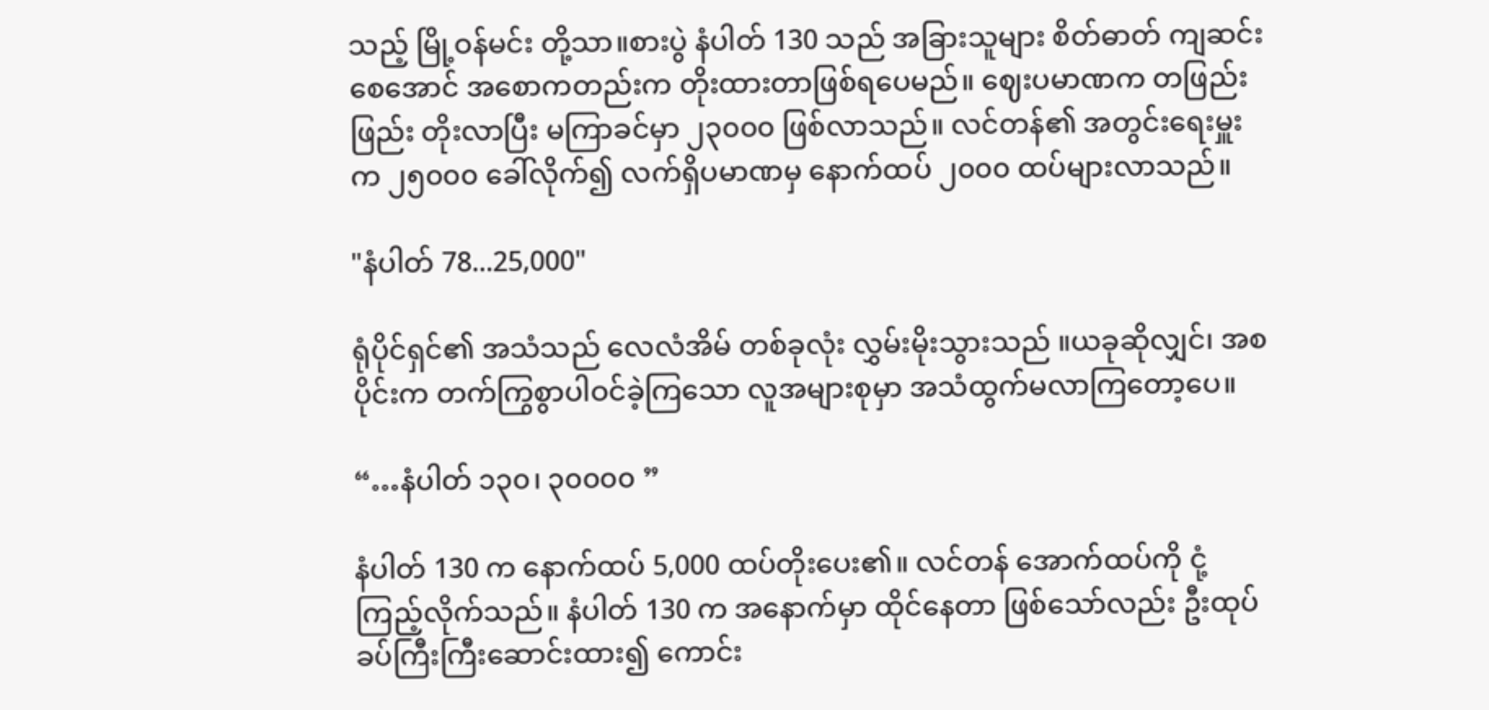သည့် မြို့ဝန်မင်း တို့သာ။စားပွဲ နံပါတ် 130 သည် အခြားသူများ စိတ်ဓာတ် ကျဆင်းစေအောင် အစောကတည်းက တိုးထားတာဖြစ်ရပေမည်။‌ ဈေးပမာဏက တဖြည်းဖြည်း တိုးလာပြီး မကြာခင်မှာ ၂၃၀၀၀ ဖြစ်လာသည်။ လင်တန်၏ အတွင်းရေးမှူးက ၂၅၀၀၀ ခေါ်လိုက်၍ လက်ရှိပမာဏမှ နောက်ထပ် ၂၀၀၀ ထပ်များလာသည်။

"နံပါတ် 78...25,000"

ရုံပိုင်ရှင်၏ အသံသည် လေလံအိမ် တစ်ခုလုံး လွှမ်းမိုးသွားသည် ။ယခုဆိုလျှင်၊ အစပိုင်းက တက်ကြွစွာပါဝင်ခဲ့ကြသော လူအများစုမှာ အသံထွက်မလာကြတော့ပေ။

“…နံပါတ် ၁၃၀၊ ၃၀၀၀၀ ”

နံပါတ် 130 က နောက်ထပ် 5,000 ထပ်တိုးပေး၏။ လင်တန် အောက်ထပ်ကို ငုံ့ကြည့်လိုက်သည်။ နံပါတ် 130 က အနောက်မှာ ထိုင်နေတာ ဖြစ်သော်လည်း ဦးထုပ်ခပ်ကြီးကြီးဆောင်းထား၍ ကောင်း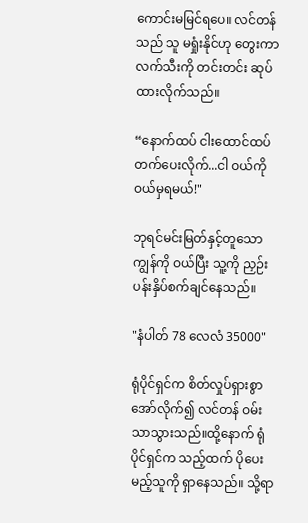ကောင်းမမြင်ရပေ။ လင်တန်သည် သူ မရှုံးနိုင်ဟု တွေးကာ လက်သီးကို တင်းတင်း ဆုပ်ထားလိုက်သည်။

“နောက်ထပ် ငါးထောင်ထပ်တက်ပေးလိုက်...ငါ ဝယ်ကို ဝယ်မှရမယ်!"

ဘုရင်မင်းမြတ်နှင့်တူသော ကျွန်ကို ဝယ်ပြီး သူ့ကို ညှဉ်းပန်းနှိပ်စက်ချင်နေသည်။

"နံပါတ် 78 လေလံ 35000"

ရုံပိုင်ရှင်က စိတ်လှုပ်ရှားစွာ အော်လိုက်၍ လင်တန် ဝမ်းသာသွားသည်။ထို့နောက် ရုံပိုင်ရှင်က သည့်ထက် ပိုပေးမည့်သူကို ရှာနေသည်။ သို့ရာ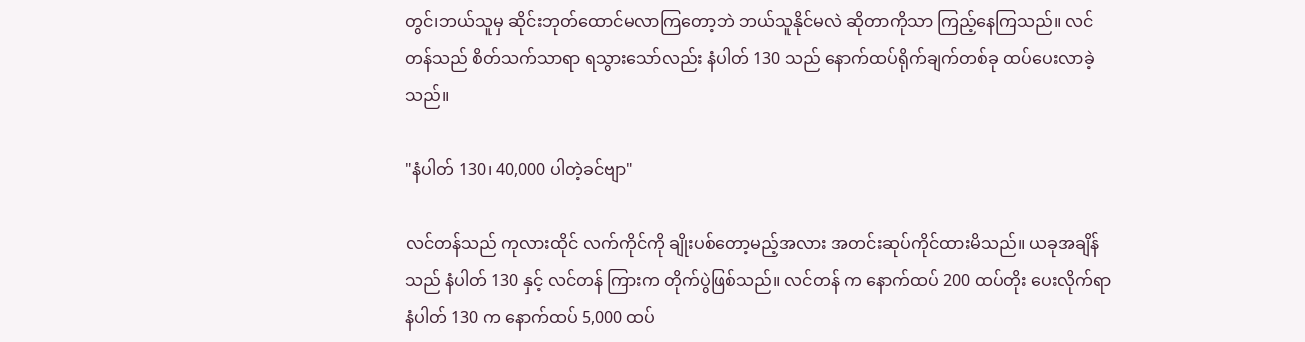တွင်၊ဘယ်သူမှ ဆိုင်းဘုတ်ထောင်မလာကြတော့ဘဲ ဘယ်သူနိုင်မလဲ ဆိုတာကိုသာ ကြည့်နေကြသည်။ လင်တန်သည် စိတ်သက်သာရာ ရသွားသော်လည်း နံပါတ် 130 သည် နောက်ထပ်ရိုက်ချက်တစ်ခု ထပ်ပေးလာခဲ့သည်။

"နံပါတ် 130၊ 40,000 ပါတဲ့ခင်ဗျာ"

လင်တန်သည် ကုလားထိုင် လက်ကိုင်ကို ချိုးပစ်တော့မည့်အလား အတင်းဆုပ်ကိုင်ထားမိသည်။ ယခုအချိန်သည် နံပါတ် 130 နှင့် လင်တန် ကြားက တိုက်ပွဲဖြစ်သည်။ လင်တန် က နောက်ထပ် 200 ထပ်တိုး ပေးလိုက်ရာ နံပါတ် 130 က နောက်ထပ် 5,000 ထပ်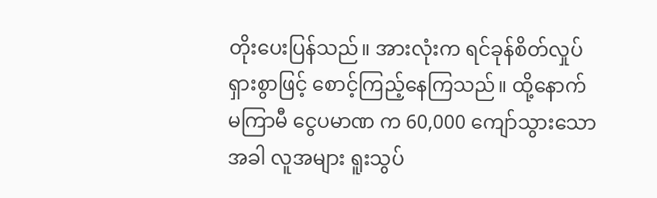တိုးပေးပြန်သည်။ အားလုံးက ရင်ခုန်စိတ်လှုပ်ရှားစွာဖြင့် စောင့်ကြည့်နေကြသည်။ ထို့နောက် မကြာမီ ငွေပမာဏ က 60,000 ကျော်သွားသောအခါ လူအများ ရူးသွပ်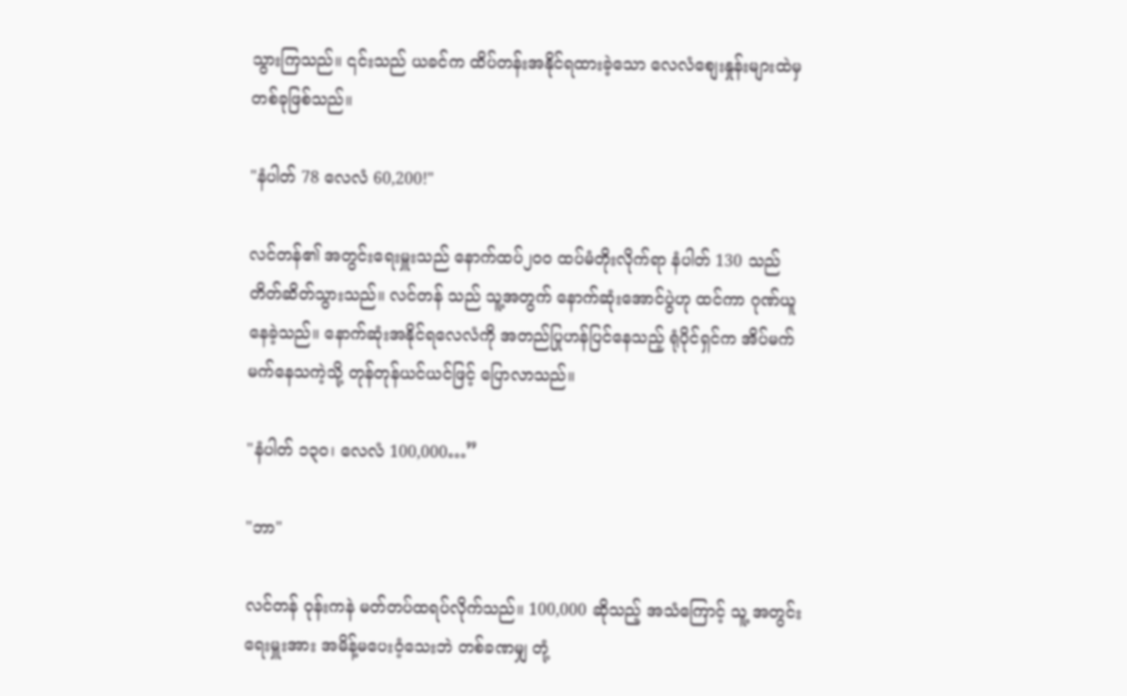သွားကြသည်။ ၎င်းသည် ယခင်က ထိပ်တန်းအနိုင်ရထားခဲ့သော လေလံစျေးနှုန်းများထဲမှ တစ်ခုဖြစ်သည်။

"နံပါတ် 78 လေလံ 60,200!"

လင်တန်၏ အတွင်းရေးမှူးသည် နောက်ထပ်၂၀၀ ထပ်မံတိုးလိုက်ရာ နံပါတ် 130 သည် တိတ်ဆိတ်သွားသည်။ လင်တန် သည် သူ့အတွက် နောက်ဆုံးအောင်ပွဲဟု ထင်ကာ ဂုဏ်ယူနေခဲ့သည်။ နောက်ဆုံးအနိုင်ရလေလံကို အတည်ပြုဟန်ပြင်နေသည့် ရုံပိုင်ရှင်က အိပ်မက်မက်နေသကဲ့သို့ တုန်တုန်ယင်ယင်ဖြင့် ပြောလာသည်။

"နံပါတ် ၁၃၀၊ လေလံ 100,000…”

"ဘာ"

လင်တန် ဝုန်းကနဲ မတ်တပ်ထရပ်လိုက်သည်။ 100,000 ဆိုသည့် အသံကြောင့် သူ့ အတွင်းရေးမှူးအား အမိန့်မပေးဝံ့သေးဘဲ တစ်ခဏမျှ တုံ့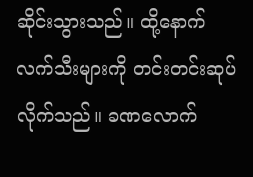ဆိုင်းသွားသည်။ ထို့နောက် လက်သီးများကို တင်းတင်းဆုပ်လိုက်သည်။ ခဏလောက်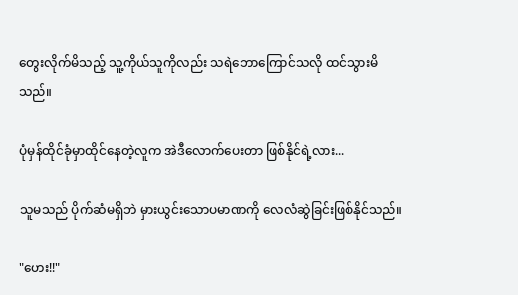တွေးလိုက်မိသည့် သူ့ကိုယ်သူကိုလည်း သ‌ရဲဘောကြောင်သလို ထင်သွားမိသည်။

ပုံမှန်ထိုင်ခုံမှာထိုင်နေတဲ့လူက အဲဒီလောက်ပေးတာ ဖြစ်နိုင်ရဲ့လား...

သူမသည် ပိုက်ဆံမရှိဘဲ မှားယွင်းသောပမာဏကို လေလံဆွဲခြင်းဖြစ်နိုင်သည်။

"ဟေး!!"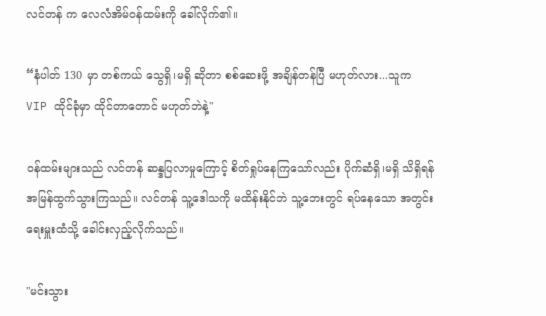လင်တန် က လေလံအိမ်ဝန်ထမ်းကို ခေါ်လိုက်၏။

“နံပါတ် 130 မှာ တစ်ကယ် သွေရှိ၊မရှိ ဆိုတာ စစ်ဆေးဖို့ အချိန်တန်ပြီ မဟုတ်လား...သူက VIP ထိုင်ခုံမှာ ထိုင်တာတောင် မဟုတ်ဘဲနဲ့"

ဝန်ထမ်းများသည် လင်တန် ဆန္ဒပြလာမှုကြောင့် စိတ်ရှုပ်နေကြသော်လည်း ပိုက်ဆံရှိ၊မရှိ သိရှိရန် အမြန်ထွက်သွားကြသည်။ လင်တန် သူ့ဒေါသကို မထိန်းနိုင်ဘဲ သူ့ဘေးတွင် ရပ်နေသော အတွင်းရေးမှူးထံသို့ ခေါင်းလှည့်လိုက်သည်။

"မင်းသွား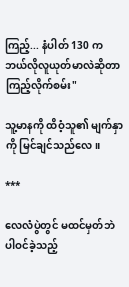ကြည့်... နံပါတ် 130 က ဘယ်လိုလူယုတ်မာလဲဆိုတာ ကြည့်လိုက်စမ်း"

သူ့မာနကို ထိဝံ့သူ၏ မျက်နှာကို မြင်ချင်သည်လေ။

***

လေလံပွဲတွင် မထင်မှတ်ဘဲ ပါဝင်ခဲ့သည့်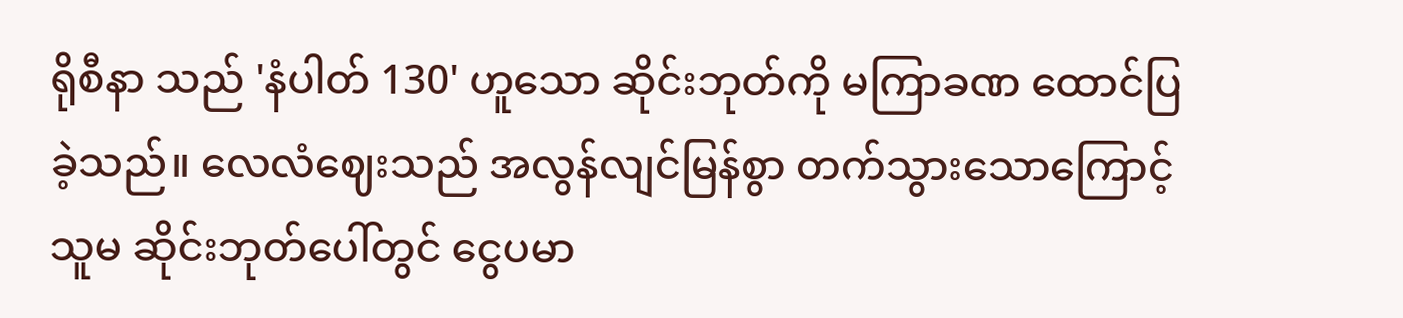ရိုစီနာ သည် 'နံပါတ် 130' ဟူသော ဆိုင်းဘုတ်ကို မကြာခဏ ထောင်ပြခဲ့သည်။ လေလံဈေးသည် အလွန်လျင်မြန်စွာ တက်သွားသောကြောင့် သူမ ဆိုင်းဘုတ်ပေါ်တွင် ငွေပမာ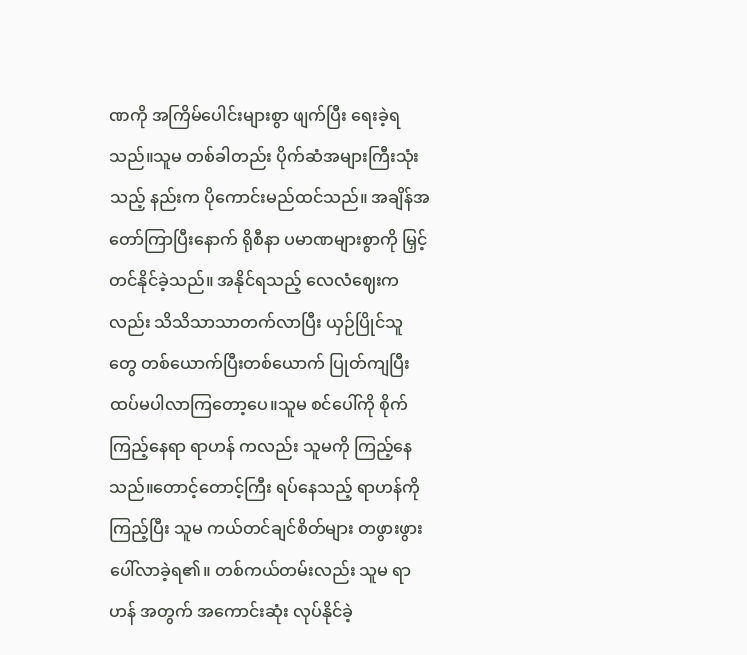ဏကို အကြိမ်ပေါင်းများစွာ ဖျက်ပြီး ရေးခဲ့ရသည်။သူမ တစ်ခါတည်း ပိုက်ဆံအများကြီးသုံးသည့် နည်းက ပိုကောင်းမည်ထင်သည်။ အချိန်အတော်ကြာပြီးနောက် ရိုစီနာ ပမာဏများစွာကို မြှင့်တင်နိုင်ခဲ့သည်။ အနိုင်ရသည့် လေလံဈေးကလည်း သိသိသာသာတက်လာပြီး ယှဉ်ပြိုင်သူတွေ တစ်ယောက်ပြီးတစ်ယောက် ပြုတ်ကျပြီး ထပ်မပါလာကြတော့ပေ။သူမ စင်ပေါ်ကို စိုက်ကြည့်နေရာ ရာဟန် ကလည်း သူမကို ကြည့်နေသည်။တောင့်တောင့်ကြီး ရပ်နေသည့် ရာဟန်ကို ကြည့်ပြီး သူမ ကယ်တင်ချင်စိတ်များ တဖွားဖွားပေါ်လာခဲ့ရ၏။ တစ်ကယ်တမ်းလည်း သူမ ရာဟန် အတွက် အကောင်းဆုံး လုပ်နိုင်ခဲ့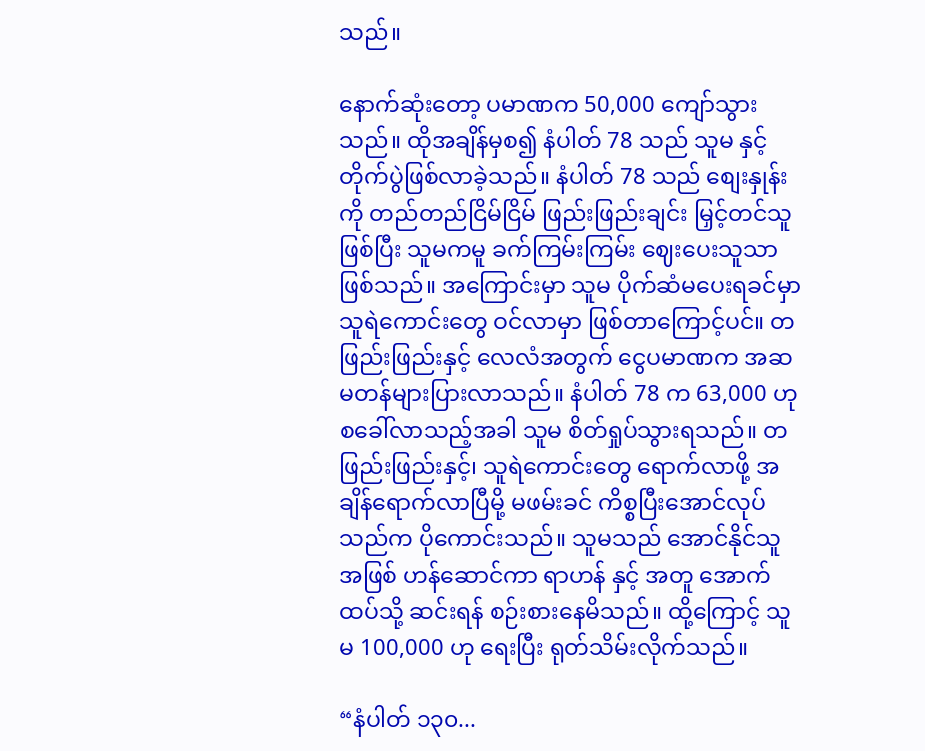သည်။

နောက်ဆုံးတော့ ပမာဏက 50,000 ကျော်သွားသည်။ ထိုအချိန်မှစ၍ နံပါတ် 78 သည် သူမ နှင့် တိုက်ပွဲဖြစ်လာခဲ့သည်။ နံပါတ် 78 သည် စျေးနှုန်းကို တည်တည်ငြိမ်ငြိမ် ဖြည်းဖြည်းချင်း မြှင့်တင်သူဖြစ်ပြီး သူမကမူ ခက်ကြမ်းကြမ်း ဈေးပေးသူသာဖြစ်သည်။ အကြောင်းမှာ သူမ ပိုက်ဆံမပေးရခင်မှာ သူရဲကောင်းတွေ ဝင်လာမှာ ဖြစ်တာကြောင့်ပင်။ တဖြည်းဖြည်းနှင့် လေလံအတွက် ငွေပမာဏက အဆမတန်များပြားလာသည်။ နံပါတ် 78 က 63,000 ဟု စခေါ်လာသည့်အခါ သူမ စိတ်ရှုပ်သွားရသည်။ တဖြည်းဖြည်းနှင့်၊ သူရဲကောင်းတွေ ရောက်လာဖို့ အချိန်ရောက်လာပြီမို့ မဖမ်းခင် ကိစ္စပြီးအောင်လုပ်သည်က ပိုကောင်းသည်။ သူမသည် အောင်နိုင်သူအဖြစ် ဟန်ဆောင်ကာ ရာဟန် နှင့် အတူ အောက်ထပ်သို့ ဆင်းရန် စဉ်းစားနေမိသည်။ ထို့ကြောင့် သူမ 100,000 ဟု ရေးပြီး ရုတ်သိမ်းလိုက်သည်။

“နံပါတ် ၁၃၀...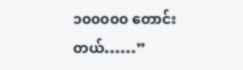၁၀၀၀၀၀ တောင်းတယ်……”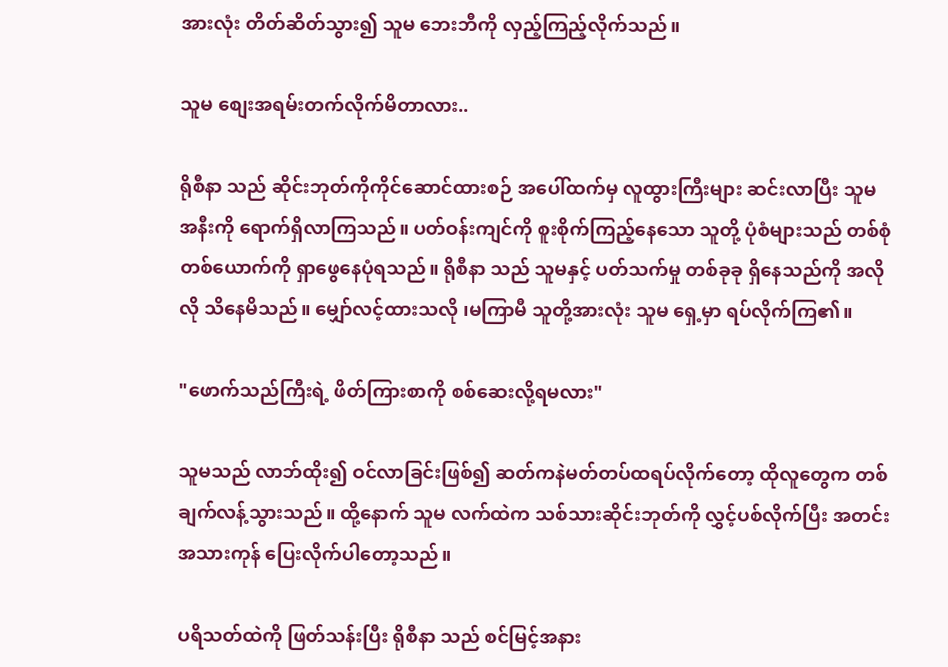အားလုံး တိတ်ဆိတ်သွား၍ သူမ ဘေးဘီကို လှည့်ကြည့်လိုက်သည်။

သူမ စျေးအရမ်းတက်လိုက်မိတာလား..

ရိုစီနာ သည် ဆိုင်းဘုတ်ကိုကိုင်ဆောင်ထားစဉ် အပေါ်ထက်မှ လူထွားကြီးများ ဆင်းလာပြီး သူမ အနီးကို ရောက်ရှိလာကြသည်။ ပတ်ဝန်းကျင်ကို စူးစိုက်ကြည့်နေသော သူတို့ ပုံစံများသည် တစ်စုံတစ်ယောက်ကို ရှာဖွေနေပုံရသည်။ ရိုစီနာ သည် သူမနှင့် ပတ်သက်မှု တစ်ခုခု ရှိနေသည်ကို အလိုလို သိနေမိသည်။ မျှော်လင့်ထားသလို ၊မကြာမီ သူတို့အားလုံး သူမ ရှေ့မှာ ရပ်လိုက်ကြ၏။

"ဖောက်သည်ကြီးရဲ့ ဖိတ်ကြားစာကို စစ်ဆေးလို့ရမလား"

သူမသည် လာဘ်ထိုး၍ ဝင်လာခြင်းဖြစ်၍ ဆတ်ကနဲမတ်တပ်ထရပ်လိုက်တော့ ထိုလူတွေက တစ်ချက်လန့်သွားသည်။ ထို့နောက် သူမ လက်ထဲက သစ်သားဆိုင်းဘုတ်ကို လွှင့်ပစ်လိုက်ပြီး အတင်းအသားကုန် ပြေးလိုက်ပါတော့သည်။

ပရိသတ်ထဲကို ဖြတ်သန်းပြီး ရိုစီနာ သည် စင်မြင့်အနား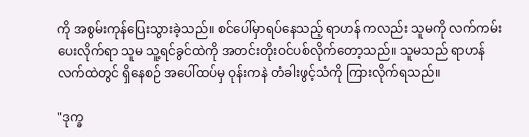ကို အစွမ်းကုန်ပြေးသွားခဲ့သည်။ စင်ပေါ်မှာရပ်နေသည့် ရာဟန် ကလည်း သူမကို လက်ကမ်းပေးလိုက်ရာ သူမ သူ့ရင်ခွင်ထဲကို အတင်းတိုးဝင်ပစ်လိုက်တော့သည်။ သူမသည် ရာဟန် လက်ထဲတွင် ရှိနေစဉ် အပေါ်ထပ်မှ ဝုန်းကနဲ တံခါးဖွင့်သံကို ကြားလိုက်ရသည်။

"ဒုက္ခ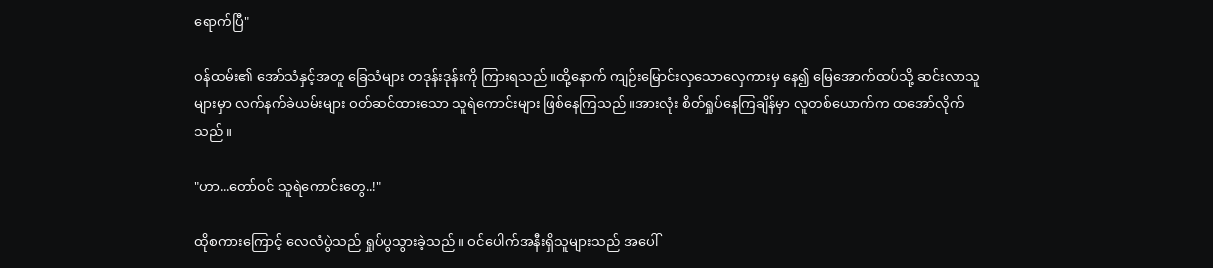ရောက်ပြီ"

ဝန်ထမ်း၏ အော်သံနှင့်အတူ ခြေသံများ တဒုန်းဒုန်းကို ကြားရသည်။ထို့နောက် ကျဉ်းမြောင်းလှသောလှေကားမှ နေ၍ မြေအောက်ထပ်သို့ ဆင်းလာသူများမှာ လက်နက်ခဲယမ်းများ ဝတ်ဆင်ထားသော သူရဲကောင်းများ ဖြစ်နေကြသည်။အားလုံး စိတ်ရှုပ်နေကြချိန်မှာ လူတစ်ယောက်က ထအော်လိုက်သည်။

"ဟာ...တော်ဝင် သူရဲကောင်းတွေ..!"

ထိုစကားကြောင့် လေလံပွဲသည် ရှုပ်ပွသွားခဲ့သည်။ ဝင်ပေါက်အနီးရှိသူများသည် အပေါ်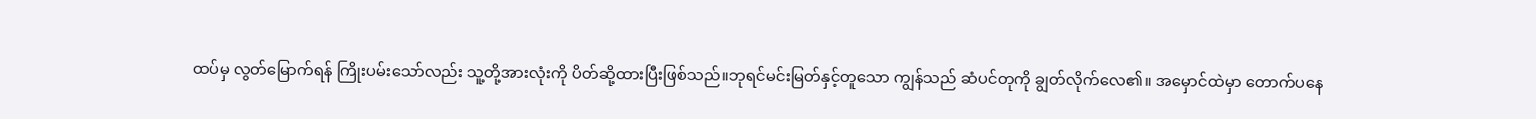ထပ်မှ လွတ်မြောက်ရန် ကြိုးပမ်းသော်လည်း သူ့တို့အားလုံးကို ပိတ်ဆို့ထားပြီးဖြစ်သည်။ဘုရင်မင်းမြတ်နှင့်တူသော ကျွန်သည် ဆံပင်တုကို ချွတ်လိုက်လေ၏။ အမှောင်ထဲမှာ တောက်ပနေ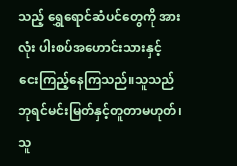သည့် ရွှေရောင်ဆံပင်တွေကို အားလုံး ပါးစပ်အဟောင်းသားနှင့် ငေးကြည့်နေကြသည်။သူသည် ဘုရင်မင်းမြတ်နှင့်တူတာမဟုတ်၊ သူ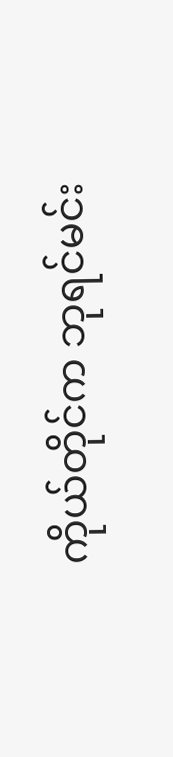ကိုယ်တိုင်က ဘုရင်မင်း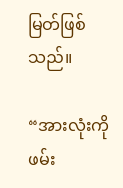မြတ်ဖြစ်သည်။

“အားလုံးကို ဖမ်း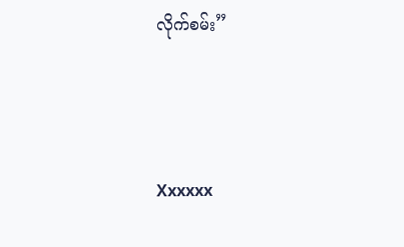လိုက်စမ်း”




Xxxxxx